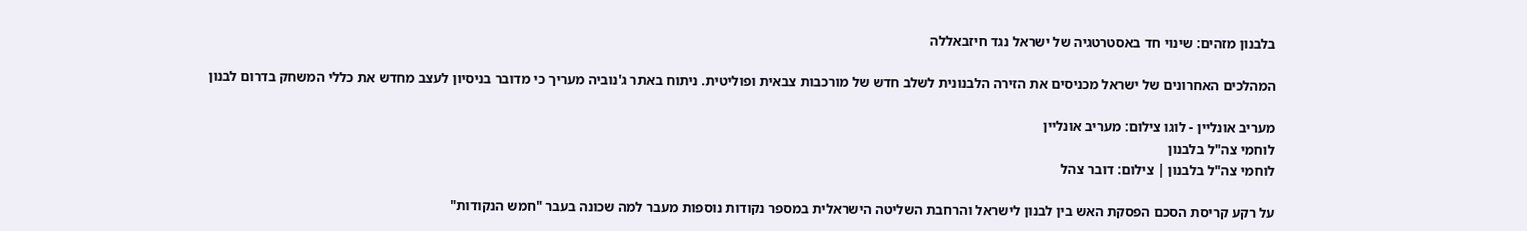בלבנון מזהים: שינוי חד באסטרטגיה של ישראל נגד חיזבאללה

המהלכים האחרונים של ישראל מכניסים את הזירה הלבנונית לשלב חדש של מורכבות צבאית ופוליטית. ניתוח באתר ג'נוביה מעריך כי מדובר בניסיון לעצב מחדש את כללי המשחק בדרום לבנון

מעריב אונליין - לוגו צילום: מעריב אונליין
לוחמי צה"ל בלבנון
לוחמי צה"ל בלבנון | צילום: דובר צהל

על רקע קריסת הסכם הפסקת האש בין לבנון לישראל והרחבת השליטה הישראלית במספר נקודות נוספות מעבר למה שכונה בעבר "חמש הנקודות"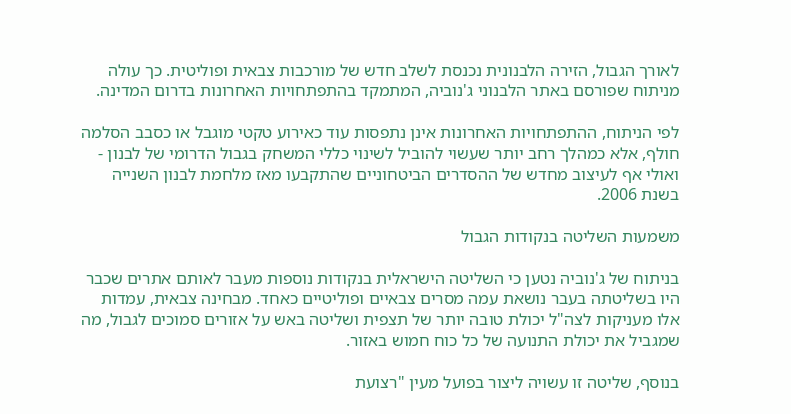לאורך הגבול, הזירה הלבנונית נכנסת לשלב חדש של מורכבות צבאית ופוליטית. כך עולה מניתוח שפורסם באתר הלבנוני ג'נוביה, המתמקד בהתפתחויות האחרונות בדרום המדינה.

לפי הניתוח, ההתפתחויות האחרונות אינן נתפסות עוד כאירוע טקטי מוגבל או כסבב הסלמה חולף, אלא כמהלך רחב יותר שעשוי להוביל לשינוי כללי המשחק בגבול הדרומי של לבנון - ואולי אף לעיצוב מחדש של ההסדרים הביטחוניים שהתקבעו מאז מלחמת לבנון השנייה בשנת 2006.

משמעות השליטה בנקודות הגבול

בניתוח של ג'נוביה נטען כי השליטה הישראלית בנקודות נוספות מעבר לאותם אתרים שכבר היו בשליטתה בעבר נושאת עמה מסרים צבאיים ופוליטיים כאחד. מבחינה צבאית, עמדות אלו מעניקות לצה"ל יכולת טובה יותר של תצפית ושליטה באש על אזורים סמוכים לגבול, מה שמגביל את יכולת התנועה של כל כוח חמוש באזור.

בנוסף, שליטה זו עשויה ליצור בפועל מעין "רצועת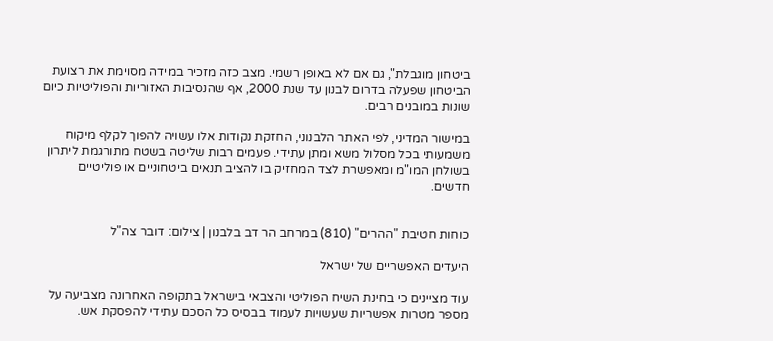ביטחון מוגבלת", גם אם לא באופן רשמי. מצב כזה מזכיר במידה מסוימת את רצועת הביטחון שפעלה בדרום לבנון עד שנת 2000, אף שהנסיבות האזוריות והפוליטיות כיום שונות במובנים רבים.

במישור המדיני, לפי האתר הלבנוני, החזקת נקודות אלו עשויה להפוך לקלף מיקוח משמעותי בכל מסלול משא ומתן עתידי. פעמים רבות שליטה בשטח מתורגמת ליתרון בשולחן המו"מ ומאפשרת לצד המחזיק בו להציב תנאים ביטחוניים או פוליטיים חדשים.


כוחות חטיבת "ההרים" (810) במרחב הר דב בלבנון | צילום: דובר צה"ל

היעדים האפשריים של ישראל

עוד מציינים כי בחינת השיח הפוליטי והצבאי בישראל בתקופה האחרונה מצביעה על מספר מטרות אפשריות שעשויות לעמוד בבסיס כל הסכם עתידי להפסקת אש.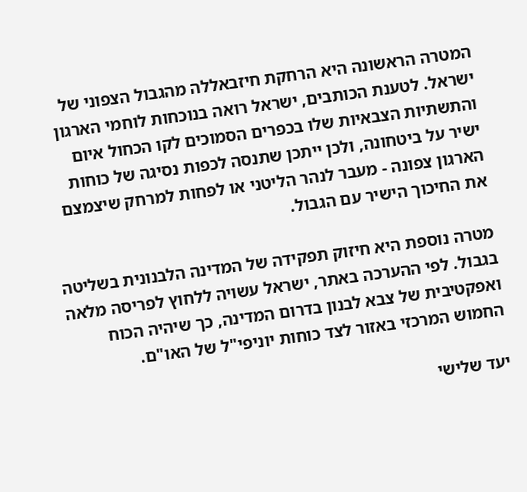המטרה הראשונה היא הרחקת חיזבאללה מהגבול הצפוני של ישראל. לטענת הכותבים, ישראל רואה בנוכחות לוחמי הארגון והתשתיות הצבאיות שלו בכפרים הסמוכים לקו הכחול איום ישיר על ביטחונה, ולכן ייתכן שתנסה לכפות נסיגה של כוחות הארגון צפונה - מעבר לנהר הליטני או לפחות למרחק שיצמצם את החיכוך הישיר עם הגבול.

מטרה נוספת היא חיזוק תפקידה של המדינה הלבנונית בשליטה בגבול. לפי ההערכה באתר, ישראל עשויה ללחוץ לפריסה מלאה ואפקטיבית של צבא לבנון בדרום המדינה, כך שיהיה הכוח החמוש המרכזי באזור לצד כוחות יוניפי"ל של האו"ם.

יעד שלישי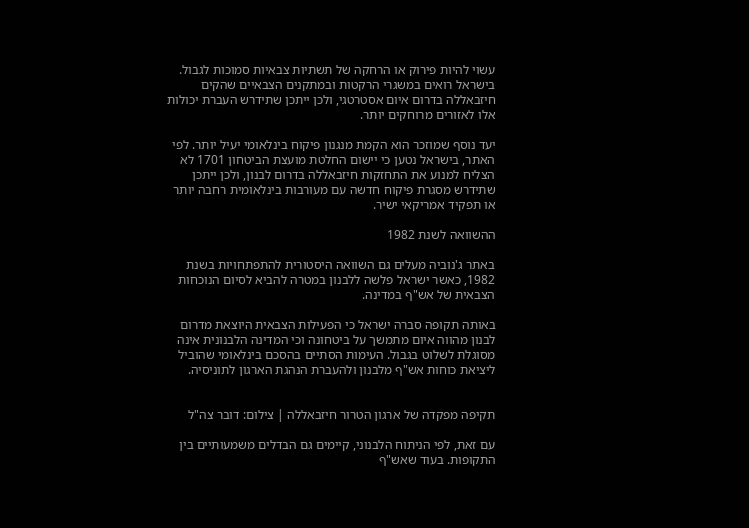עשוי להיות פירוק או הרחקה של תשתיות צבאיות סמוכות לגבול. בישראל רואים במשגרי הרקטות ובמתקנים הצבאיים שהקים חיזבאללה בדרום איום אסטרטגי, ולכן ייתכן שתידרש העברת יכולות אלו לאזורים מרוחקים יותר.

יעד נוסף שמוזכר הוא הקמת מנגנון פיקוח בינלאומי יעיל יותר. לפי האתר, בישראל נטען כי יישום החלטת מועצת הביטחון 1701 לא הצליח למנוע את התחזקות חיזבאללה בדרום לבנון, ולכן ייתכן שתידרש מסגרת פיקוח חדשה עם מעורבות בינלאומית רחבה יותר או תפקיד אמריקאי ישיר.

ההשוואה לשנת 1982

באתר ג'נוביה מעלים גם השוואה היסטורית להתפתחויות בשנת 1982, כאשר ישראל פלשה ללבנון במטרה להביא לסיום הנוכחות הצבאית של אש"ף במדינה.

באותה תקופה סברה ישראל כי הפעילות הצבאית היוצאת מדרום לבנון מהווה איום מתמשך על ביטחונה וכי המדינה הלבנונית אינה מסוגלת לשלוט בגבול. העימות הסתיים בהסכם בינלאומי שהוביל ליציאת כוחות אש"ף מלבנון ולהעברת הנהגת הארגון לתוניסיה.


תקיפה מפקדה של ארגון הטרור חיזבאללה | צילום: דובר צה"ל

עם זאת, לפי הניתוח הלבנוני, קיימים גם הבדלים משמעותיים בין התקופות. בעוד שאש"ף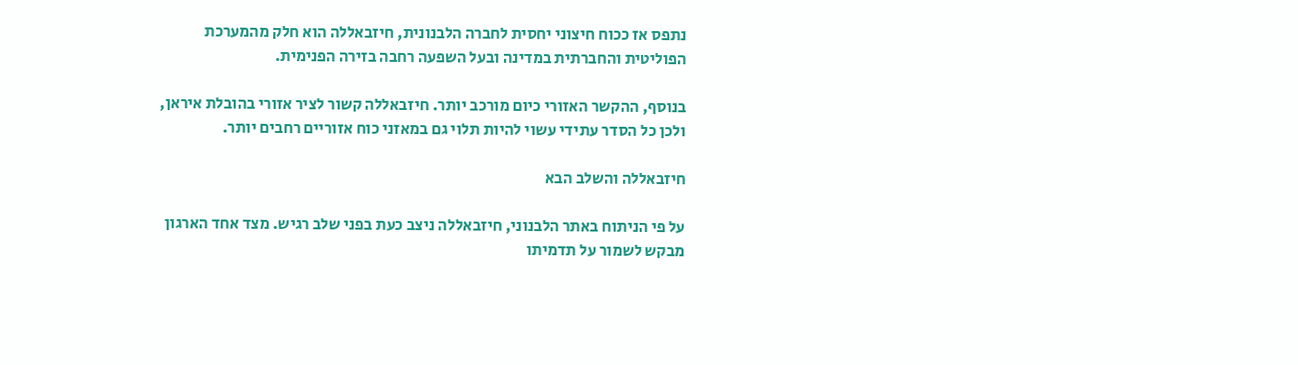נתפס אז ככוח חיצוני יחסית לחברה הלבנונית, חיזבאללה הוא חלק מהמערכת הפוליטית והחברתית במדינה ובעל השפעה רחבה בזירה הפנימית.

בנוסף, ההקשר האזורי כיום מורכב יותר. חיזבאללה קשור לציר אזורי בהובלת איראן, ולכן כל הסדר עתידי עשוי להיות תלוי גם במאזני כוח אזוריים רחבים יותר.

חיזבאללה והשלב הבא

על פי הניתוח באתר הלבנוני, חיזבאללה ניצב כעת בפני שלב רגיש. מצד אחד הארגון מבקש לשמור על תדמיתו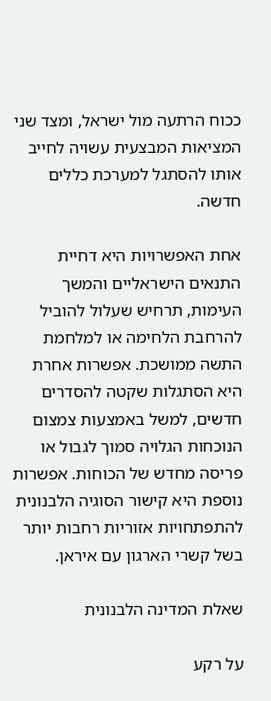ככוח הרתעה מול ישראל, ומצד שני המציאות המבצעית עשויה לחייב אותו להסתגל למערכת כללים חדשה.

אחת האפשרויות היא דחיית התנאים הישראליים והמשך העימות, תרחיש שעלול להוביל להרחבת הלחימה או למלחמת התשה ממושכת. אפשרות אחרת היא הסתגלות שקטה להסדרים חדשים, למשל באמצעות צמצום הנוכחות הגלויה סמוך לגבול או פריסה מחדש של הכוחות. אפשרות נוספת היא קישור הסוגיה הלבנונית להתפתחויות אזוריות רחבות יותר בשל קשרי הארגון עם איראן.

שאלת המדינה הלבנונית

על רקע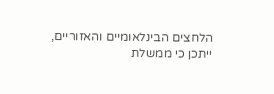הלחצים הבינלאומיים והאזוריים, ייתכן כי ממשלת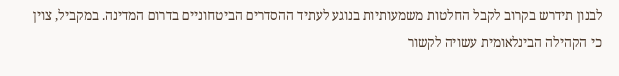לבנון תידרש בקרוב לקבל החלטות משמעותיות בנוגע לעתיד ההסדרים הביטחוניים בדרום המדינה. במקביל, צוין כי הקהילה הבינלאומית עשויה לקשור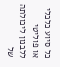כל סיוע כלכלי או פוליטי ללבנון ליכולתה של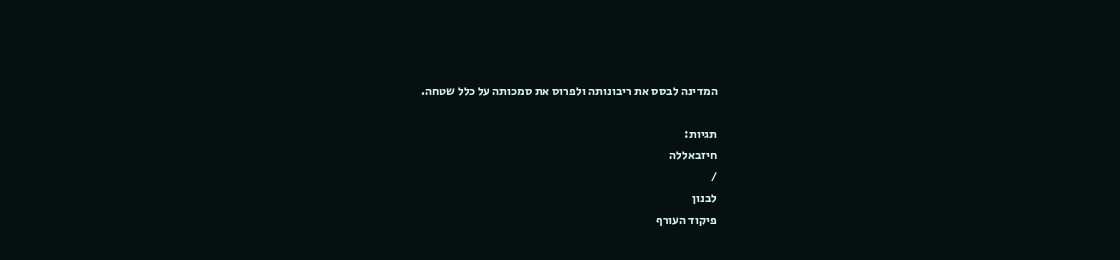המדינה לבסס את ריבונותה ולפרוס את סמכותה על כלל שטחה.

תגיות:
חיזבאללה
/
לבנון
פיקוד העורף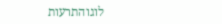לוגוהתרעות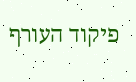פיקוד העורף